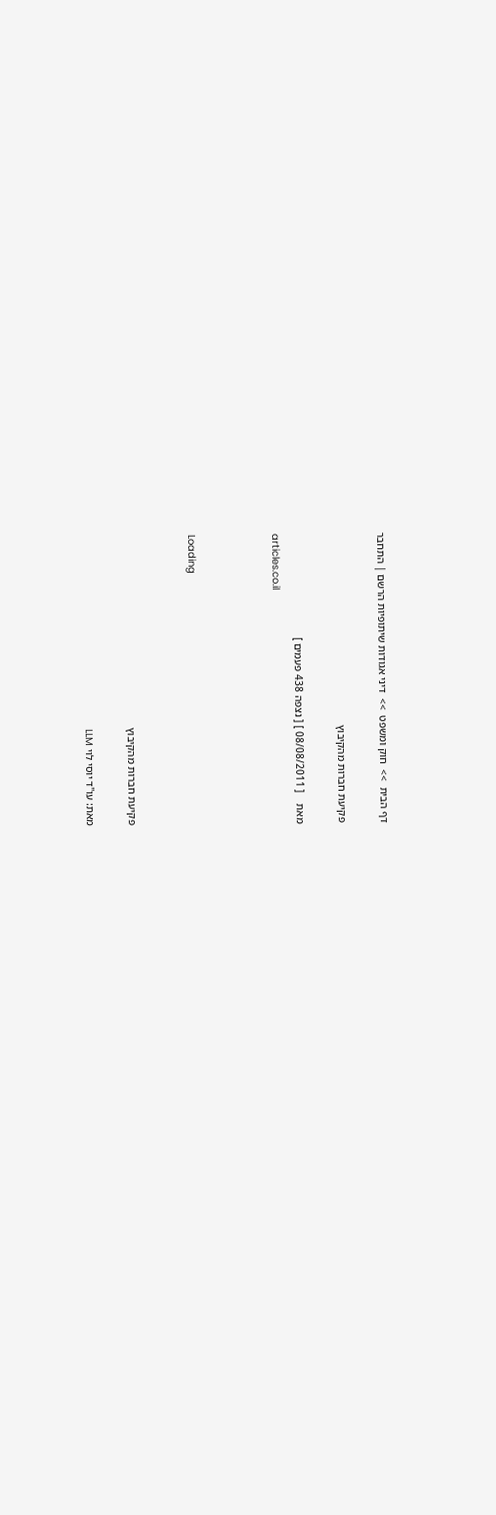דף הבית  >>  חוק ומשפט  >>  דיני אגודות שיתופיות הרשם | התחבר

פקיעת חברות מהקיבוץ

מאת    [ 08/08/2011 ] [ נצפה 438 פעמים ]
articles.co.il



Loading


פקיעת חברות מהקיבוץ

מאת: עו"ד יוסי לוי LLM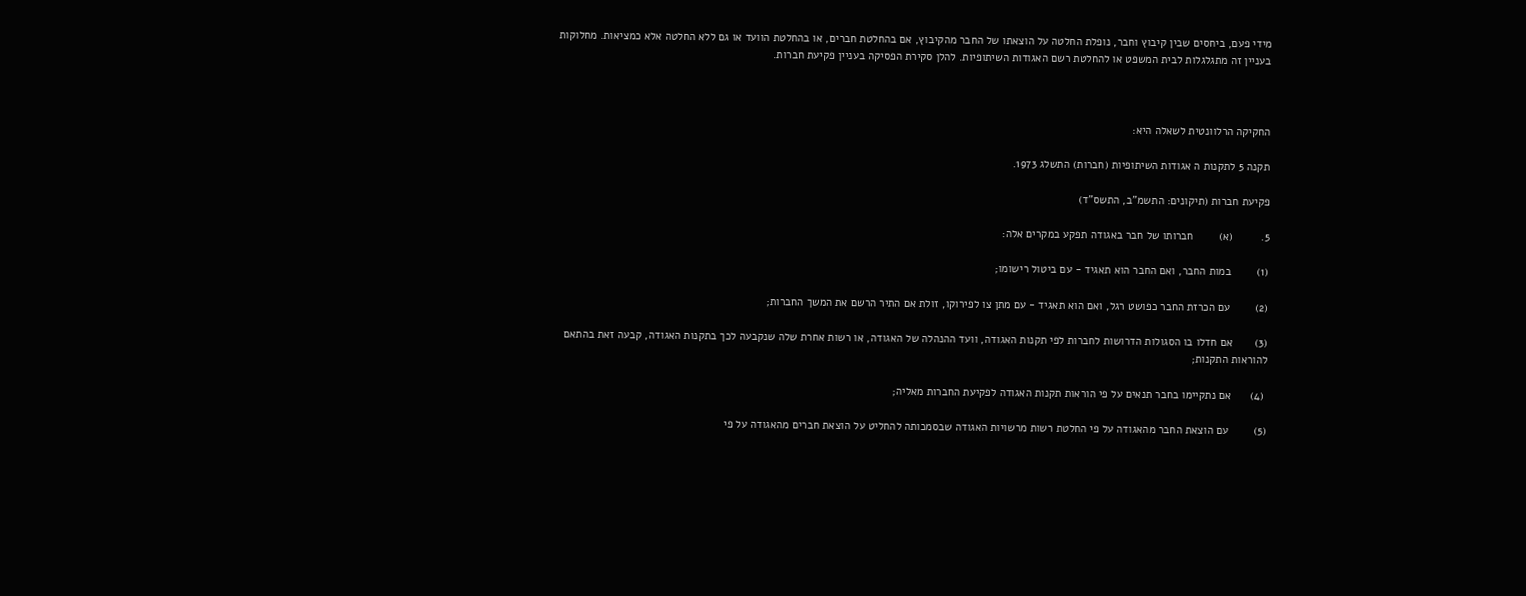מידי פעם, ביחסים שבין קיבוץ וחבר, נופלת החלטה על הוצאתו של החבר מהקיבוץ, אם בהחלטת חברים, או בהחלטת הוועד או גם ללא החלטה אלא כמציאות. מחלוקות בעניין זה מתגלגלות לבית המשפט או להחלטת רשם האגודות השיתופיות. להלן סקירת הפסיקה בעניין פקיעת חברות.



החקיקה הרלוונטית לשאלה היא:

תקנה 5 לתקנות ה אגודות השיתופיות (חברות) התשלג 1973.

פקיעת חברות (תיקונים: התשמ"ב, התשס"ד)

5.         (א)        חברותו של חבר באגודה תפקע במקרים אלה:

(1)        במות החבר, ואם החבר הוא תאגיד - עם ביטול רישומו;

(2)        עם הכרזת החבר כפושט רגל, ואם הוא תאגיד - עם מתן צו לפירוקו, זולת אם התיר הרשם את המשך החברות;

(3)       אם חדלו בו הסגולות הדרושות לחברות לפי תקנות האגודה, וועד ההנהלה של האגודה, או רשות אחרת שלה שנקבעה לכך בתקנות האגודה, קבעה זאת בהתאם להוראות התקנות;

 (4)      אם נתקיימו בחבר תנאים על פי הוראות תקנות האגודה לפקיעת החברות מאליה;

(5)        עם הוצאת החבר מהאגודה על פי החלטת רשות מרשויות האגודה שבסמכותה להחליט על הוצאת חברים מהאגודה על פי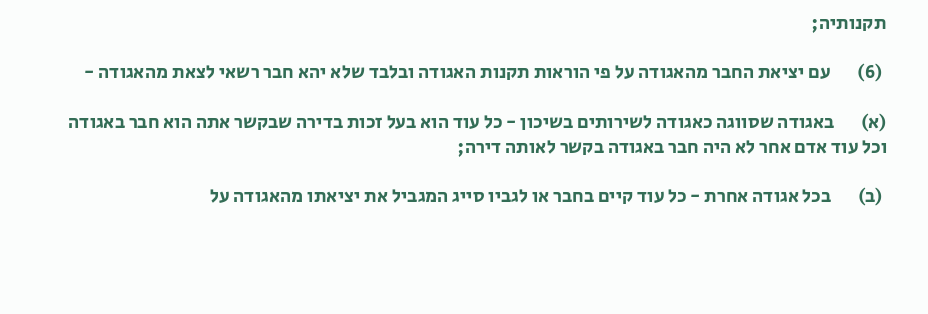תקנותיה;

 (6)       עם יציאת החבר מהאגודה על פי הוראות תקנות האגודה ובלבד שלא יהא חבר רשאי לצאת מהאגודה -

(א)       באגודה שסווגה כאגודה לשירותים בשיכון - כל עוד הוא בעל זכות בדירה שבקשר אתה הוא חבר באגודה וכל עוד אדם אחר לא היה חבר באגודה בקשר לאותה דירה;

 (ב)       בכל אגודה אחרת - כל עוד קיים בחבר או לגביו סייג המגביל את יציאתו מהאגודה על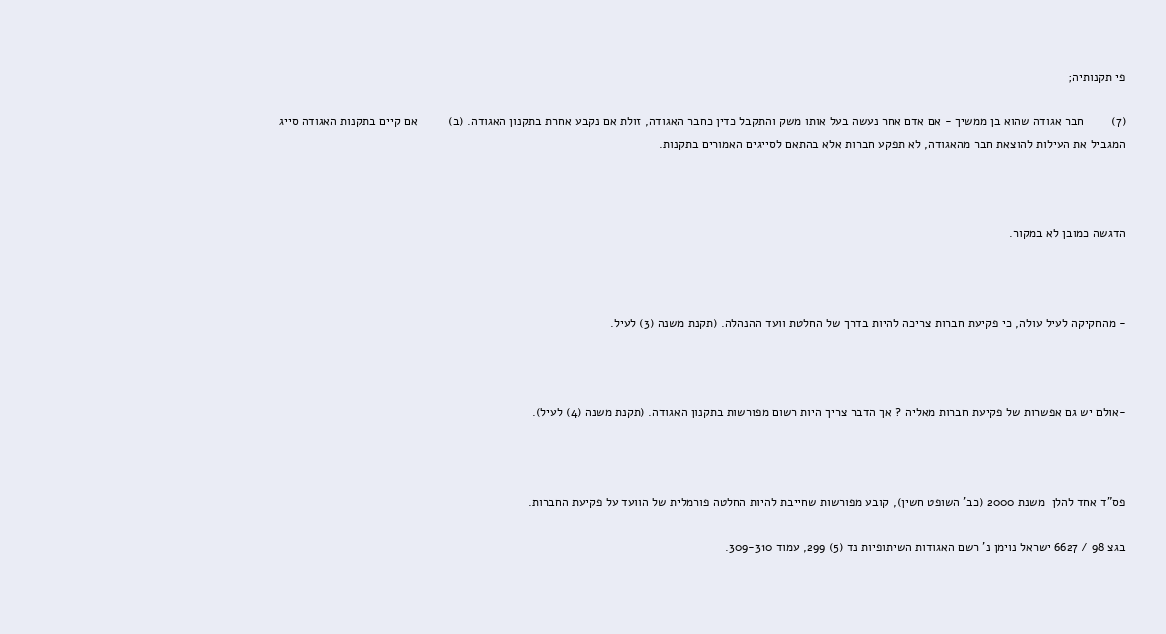פי תקנותיה;

(7)        חבר אגודה שהוא בן ממשיך - אם אדם אחר נעשה בעל אותו משק והתקבל כדין כחבר האגודה, זולת אם נקבע אחרת בתקנון האגודה. (ב)         אם קיים בתקנות האגודה סייג המגביל את העילות להוצאת חבר מהאגודה, לא תפקע חברות אלא בהתאם לסייגים האמורים בתקנות.



הדגשה כמובן לא במקור.



- מהחקיקה לעיל עולה, כי פקיעת חברות צריכה להיות בדרך של החלטת וועד ההנהלה. (תקנת משנה (3) לעיל.



-אולם יש גם אפשרות של פקיעת חברות מאליה ? אך הדבר צריך היות רשום מפורשות בתקנון האגודה. (תקנת משנה (4) לעיל).



פס"ד אחד להלן  משנת 2000 (כב' השופט חשין), קובע מפורשות שחייבת להיות החלטה פורמלית של הוועד על פקיעת החברות.

בגצ 98 / 6627 ישראל נוימן נ' רשם האגודות השיתופיות נד (5) 299, עמוד 309-310.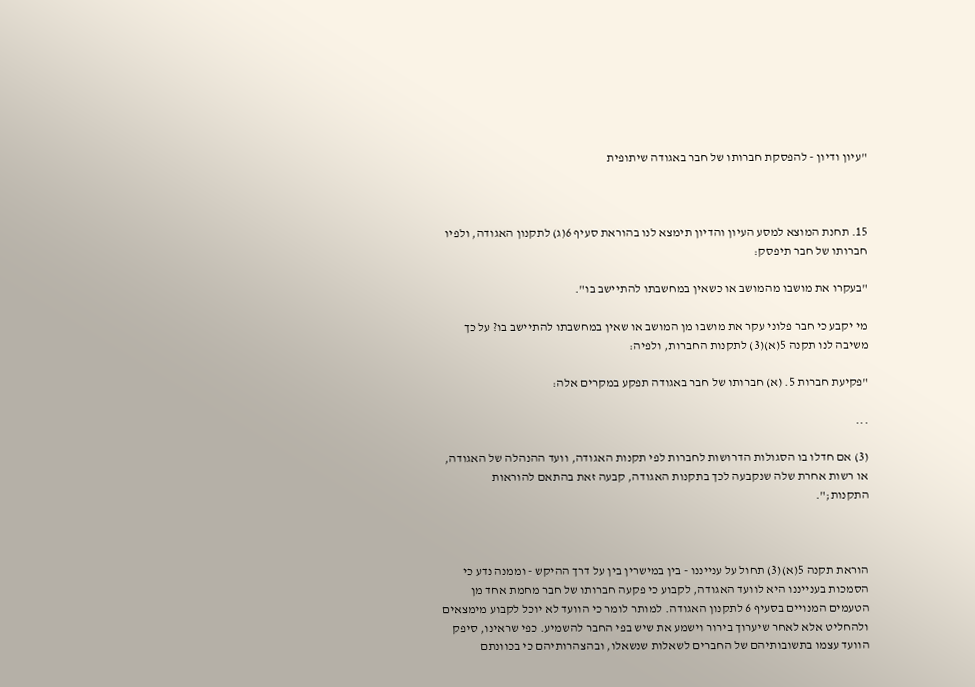"עיון ודיון - להפסקת חברותו של חבר באגודה שיתופית



15. תחנת המוצא למסע העיון והדיון תימצא לנו בהוראת סעיף 6(ג) לתקנון האגודה, ולפיו חברותו של חבר תיפסק:

"בעקרו את מושבו מהמושב או כשאין במחשבתו להתיישב בו".

מי יקבע כי חבר פלוני עקר את מושבו מן המושב או שאין במחשבתו להתיישב בו? על כך משיבה לנו תקנה 5(א)(3) לתקנות החברות, ולפיה:

"פקיעת חברות 5. (א) חברותו של חבר באגודה תפקע במקרים אלה:

...

(3) אם חדלו בו הסגולות הדרושות לחברות לפי תקנות האגודה, וועד ההנהלה של האגודה, או רשות אחרת שלה שנקבעה לכך בתקנות האגודה, קבעה זאת בהתאם להוראות התקנות;".



הוראת תקנה 5(א)(3) תחול על ענייננו - בין במישרין בין על דרך ההיקש - וממנה נדע כי הסמכות בענייננו היא לוועד האגודה, לקבוע כי פקעה חברותו של חבר מחמת אחד מן הטעמים המנויים בסעיף 6 לתקנון האגודה. למותר לומר כי הוועד לא יוכל לקבוע מימצאים ולהחליט אלא לאחר שיערוך בירור וישמע את שיש בפי החבר להשמיע. כפי שראינו, סיפק הוועד עצמו בתשובותיהם של החברים לשאלות שנשאלו, ובהצהרותיהם כי בכוונתם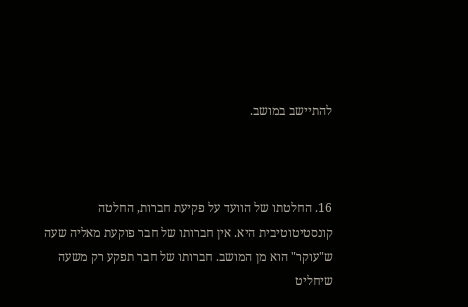להתיישב במושב.



16. החלטתו של הוועד על פקיעת חברות, החלטה קונסטיטוטיבית היא. אין חברותו של חבר פוקעת מאליה שעה ש"עוקר" הוא מן המושב. חברותו של חבר תפקע רק משעה שיחליט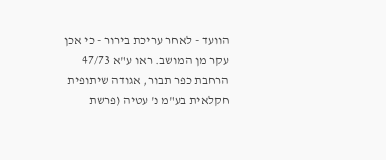הוועד - לאחר עריכת בירור - כי אכן עקר מן המושב. ראו ע"א 47/73 הרחבת כפר תבור, אגודה שיתופית חקלאית בע"מ נ' עטיה (פרשת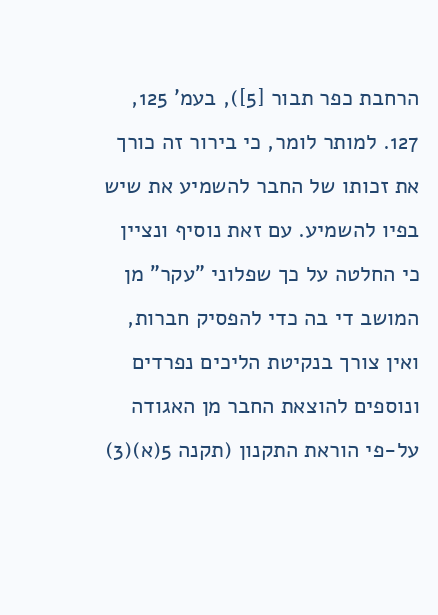הרחבת כפר תבור [5]), בעמ' 125, 127. למותר לומר, כי בירור זה כורך את זכותו של החבר להשמיע את שיש בפיו להשמיע. עם זאת נוסיף ונציין כי החלטה על כך שפלוני "עקר" מן המושב די בה כדי להפסיק חברות, ואין צורך בנקיטת הליכים נפרדים ונוספים להוצאת החבר מן האגודה על-פי הוראת התקנון (תקנה 5(א)(3)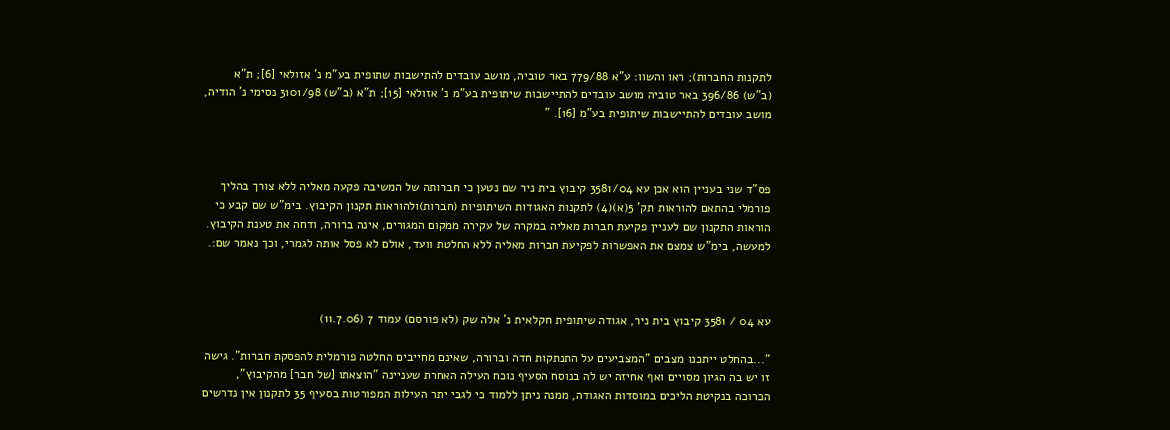לתקנות החברות); ראו והשוו: ע"א 779/88 באר טוביה, מושב עובדים להתישבות שתופית בע"מ נ' אזולאי [6]; ת"א (ב"ש) 396/86 באר טוביה מושב עובדים להתיישבות שיתופית בע"מ נ' אזולאי [15]; ת"א (ב"ש) 3101/98 נסימי נ' הודיה, מושב עובדים להתיישבות שיתופית בע"מ [16]. "



פס"ד שני בעניין הוא אכן עא 3581/04 קיבוץ בית ניר שם נטען כי חברותה של המשיבה פקעה מאליה ללא צורך בהליך פורמלי בהתאם להוראות תק' 5(א)(4) לתקנות האגודות השיתופיות (חברות)ולהוראות תקנון הקיבוץ. בימ"ש שם קבע כי הוראות התקנון שם לעניין פקיעת חברות מאליה במקרה של עקירה ממקום המגורים, אינה ברורה, ודחה את טענת הקיבוץ. למעשה, בימ"ש צמצם את האפשרות לפקיעת חברות מאליה ללא החלטת וועד, אולם לא פסל אותה לגמרי, וכך נאמר שם:.



עא 04 / 3581 קיבוץ בית ניר, אגודה שיתופית חקלאית נ' אלה שק (לא פורסם) עמוד 7 (11.7.06)

"...בהחלט ייתכנו מצבים "המצביעים על התנתקות חדה וברורה, שאינם מחייבים החלטה פורמלית להפסקת חברות". גישה זו יש בה הגיון מסויים ואף אחיזה יש לה בנוסח הסעיף נוכח העילה האחרת שעניינה "הוצאתו [של חבר] מהקיבוץ", הכרוכה בנקיטת הליכים במוסדות האגודה, ממנה ניתן ללמוד כי לגבי יתר העילות המפורטות בסעיף 35 לתקנון אין נדרשים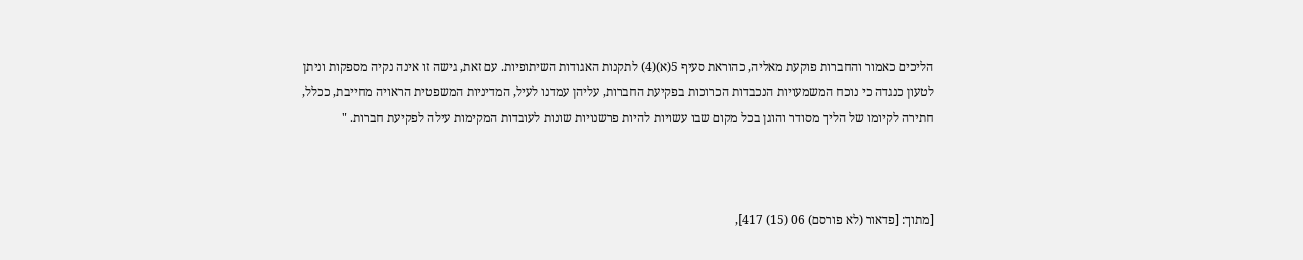הליכים כאמור והחברות פוקעת מאליה, כהוראת סעיף 5(א)(4) לתקנות האגודות השיתופיות. עם זאת, גישה זו אינה נקיה מספקות וניתן לטעון כנגדה כי נוכח המשמעויות הנכבדות הכרוכות בפקיעת החברות, עליהן עמדנו לעיל, המדיניות המשפטית הראויה מחייבת, ככלל, חתירה לקיומו של הליך מסודר והוגן בכל מקום שבו עשויות להיות פרשנויות שונות לעובדות המקימות עילה לפקיעת חברות. "



[מתוך: [פדאור (לא פורסם) 06 (15) 417],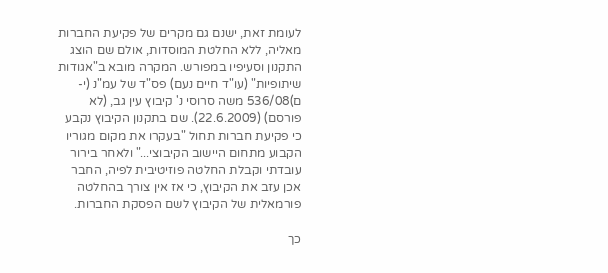לעומת זאת, ישנם גם מקרים של פקיעת החברות מאליה, ללא החלטת המוסדות, אולם שם הוצג התקנון וסעיפיו במפורש. המקרה מובא ב"אגודות שיתופיות" (עו"ד חיים נעם) פס"ד של עמ"נ (י-ם)536/08 משה סרוסי נ' קיבוץ עין גב, (לא פורסם) (22.6.2009). שם בתקנון הקיבוץ נקבע כי פקיעת חברות תחול "בעקרו את מקום מגוריו הקבוע מתחום היישוב הקיבוצי..." ולאחר בירור עובדתי וקבלת החלטה פוזיטיבית לפיה, החבר אכן עזב את הקיבוץ, כי אז אין צורך בהחלטה פורמאלית של הקיבוץ לשם הפסקת החברות.

כך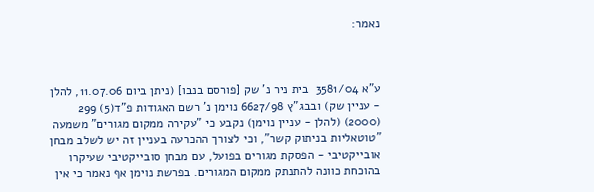נאמר:



ע"א 3581/04  בית ניר נ' שק [פורסם בנבו] (ניתן ביום 11.07.06, להלן - עניין שק) ובבג"ץ 6627/98 נוימן נ' רשם האגודות פ"ד(5) 299 (2000) (להלן - עניין נוימן) נקבע כי "עקירה ממקום מגורים" משמעה "טוטאליות בניתוק קשר", וכי לצורך ההכרעה בעניין זה יש לשלב מבחן אובייקטיבי - הפסקת מגורים בפועל, עם מבחן סובייקטיבי שעיקרו בהוכחת כוונה להתנתק ממקום המגורים. בפרשת נוימן אף נאמר כי אין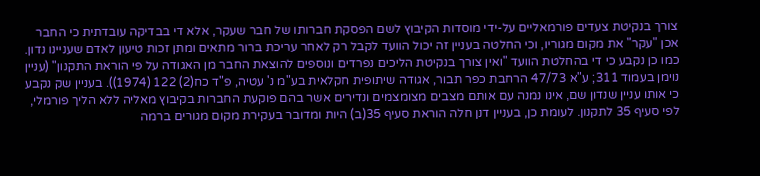צורך בנקיטת צעדים פורמאליים על-ידי מוסדות הקיבוץ לשם הפסקת חברותו של חבר שעקר, אלא די בבדיקה עובדתית כי החבר אכן "עקר" את מקום מגוריו, וכי החלטה בעניין זה יכול הוועד לקבל רק לאחר עריכת ברור מתאים ומתן זכות טיעון לאדם שעניינו נדון. כמו כן נקבע כי די בהחלטת הוועד "ואין צורך בנקיטת הליכים נפרדים ונוספים להוצאת החבר מן האגודה על פי הוראת התקנון" (עניין נוימן בעמוד 311; ע"א 47/73 הרחבת כפר תבור, אגודה שיתופית חקלאית בע"מ נ' עטיה, פ"ד כח(2) 122 (1974)). בעניין שק נקבע כי אותו עניין שנדון שם, אינו נמנה עם אותם מצבים מצומצמים ונדירים אשר בהם פוקעת החברות בקיבוץ מאליה ללא הליך פורמלי, לפי סעיף 35 לתקנון. לעומת כן, בעניין דנן חלה הוראת סעיף 35(ב) היות ומדובר בעקירת מקום מגורים ברמה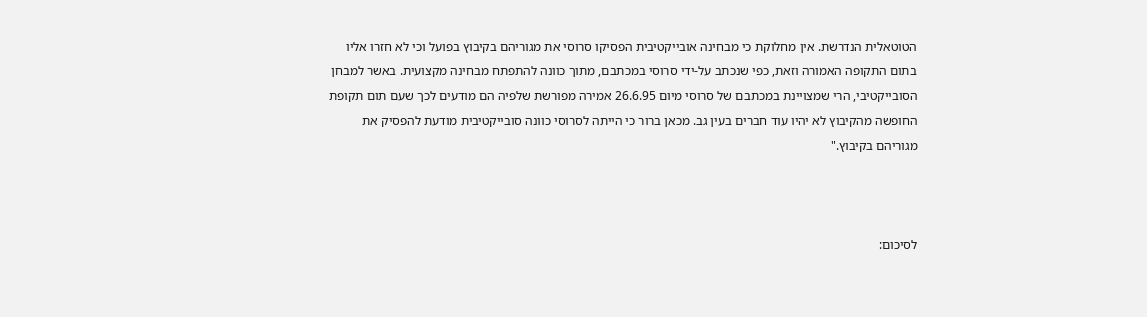הטוטאלית הנדרשת. אין מחלוקת כי מבחינה אובייקטיבית הפסיקו סרוסי את מגוריהם בקיבוץ בפועל וכי לא חזרו אליו בתום התקופה האמורה וזאת, כפי שנכתב על-ידי סרוסי במכתבם, מתוך כוונה להתפתח מבחינה מקצועית. באשר למבחן הסובייקטיבי, הרי שמצויינת במכתבם של סרוסי מיום 26.6.95 אמירה מפורשת שלפיה הם מודעים לכך שעם תום תקופת החופשה מהקיבוץ לא יהיו עוד חברים בעין גב. מכאן ברור כי הייתה לסרוסי כוונה סובייקטיבית מודעת להפסיק את מגוריהם בקיבוץ."



לסיכום: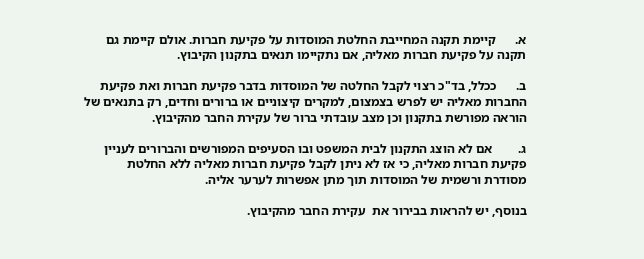א.      קיימת תקנה המחייבת החלטת המוסדות על פקיעת חברות. אולם קיימת גם תקנה על פקיעת חברות מאליה, אם נתקיימו תנאים בתקנון הקיבוץ.

ב.      ככלל, בד"כ רצוי לקבל החלטה של המוסדות בדבר פקיעת חברות ואת פקיעת החברות מאליה יש לפרש בצמצום, למקרים קיצוניים או ברורים וחדים, רק בתנאים של הוראה מפורשת בתקנון וכן מצב עובדתי ברור של עקירת החבר מהקיבוץ.

ג.        אם לא הוצג התקנון לבית המשפט ובו הסעיפים המפורשים והברורים לעניין פקיעת חברות מאליה, כי אז לא ניתן לקבל פקיעת חברות מאליה ללא החלטת מסודרת ורשמית של המוסדות תוך מתן אפשרות לערער אליה.

בנוסף, יש להראות בבירור את  עקירת החבר מהקיבוץ.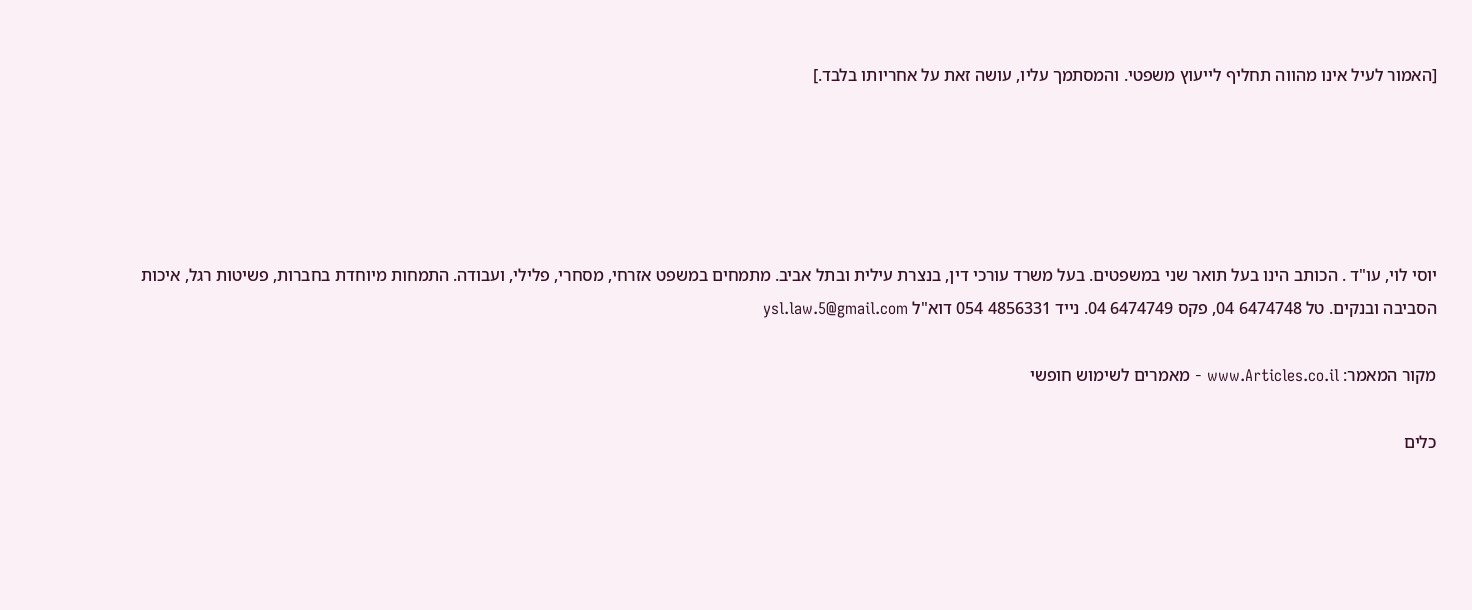[האמור לעיל אינו מהווה תחליף לייעוץ משפטי. והמסתמך עליו, עושה זאת על אחריותו בלבד.]





יוסי לוי, עו"ד . הכותב הינו בעל תואר שני במשפטים. בעל משרד עורכי דין, בנצרת עילית ובתל אביב. מתמחים במשפט אזרחי, מסחרי, פלילי, ועבודה. התמחות מיוחדת בחברות, פשיטות רגל, איכות הסביבה ובנקים. טל 6474748 04, פקס 6474749 04. נייד 4856331 054 דוא"ל ysl.law.5@gmail.com

מקור המאמר: www.Articles.co.il - מאמרים לשימוש חופשי

כלים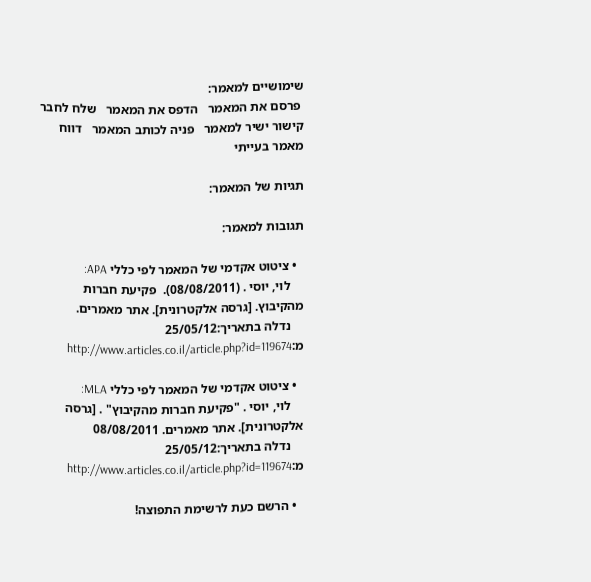שימושיים למאמר:
 פרסם את המאמר   הדפס את המאמר   שלח לחבר   קישור ישיר למאמר   פניה לכותב המאמר   דווח מאמר בעייתי

תגיות של המאמר:

תגובות למאמר:

  • ציטוט אקדמי של המאמר לפי כללי APA:
    לוי, יוסי . (08/08/2011).  פקיעת חברות מהקיבוץ. [גרסה אלקטרונית]. אתר מאמרים.
    נדלה בתאריך:25/05/12 מ:http://www.articles.co.il/article.php?id=119674

  • ציטוט אקדמי של המאמר לפי כללי MLA:
    לוי, יוסי . "פקיעת חברות מהקיבוץ" . [גרסה אלקטרונית]. אתר מאמרים. 08/08/2011
    נדלה בתאריך:25/05/12 מ:http://www.articles.co.il/article.php?id=119674

  • הרשם כעת לרשימת התפוצה!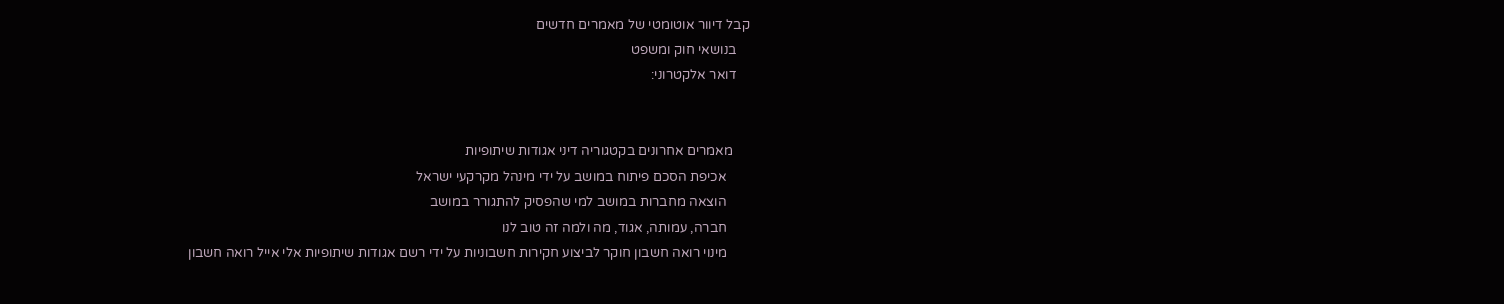קבל דיוור אוטומטי של מאמרים חדשים
    בנושאי חוק ומשפט
    דואר אלקטרוני:


     מאמרים אחרונים בקטגוריה דיני אגודות שיתופיות
       אכיפת הסכם פיתוח במושב על ידי מינהל מקרקעי ישראל
       הוצאה מחברות במושב למי שהפסיק להתגורר במושב
       חברה, עמותה, אגוד, מה ולמה זה טוב לנו
       מינוי רואה חשבון חוקר לביצוע חקירות חשבוניות על ידי רשם אגודות שיתופיות אלי אייל רואה חשבון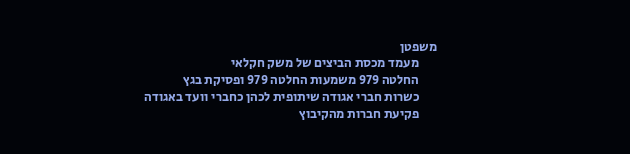משפטן
       מעמד מכסת הביצים של משק חקלאי
       החלטה 979 משמעות החלטה 979 ופסיקת בגץ
       כשרות חברי אגודה שיתופית לכהן כחברי וועד באגודה
       פקיעת חברות מהקיבוץ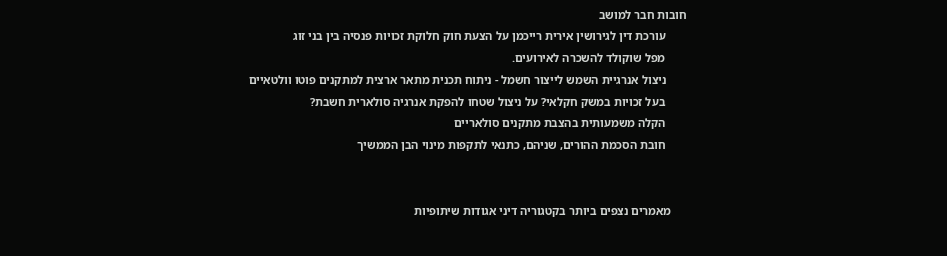חובות חבר למושב
       עורכת דין לגירושין אירית רייכמן על הצעת חוק חלוקת זכויות פנסיה בין בני זוג
       מפל שוקולד להשכרה לאירועים.
       ניצול אנרגיית השמש לייצור חשמל - ניתוח תכנית מתאר ארצית למתקנים פוטו וולטאיים
       בעל זכויות במשק חקלאי? על ניצול שטחו להפקת אנרגיה סולארית חשבת?
       הקלה משמעותית בהצבת מתקנים סולאריים
       חובת הסכמת ההורים, שניהם, כתנאי לתקפות מינוי הבן הממשיך


     מאמרים נצפים ביותר בקטגוריה דיני אגודות שיתופיות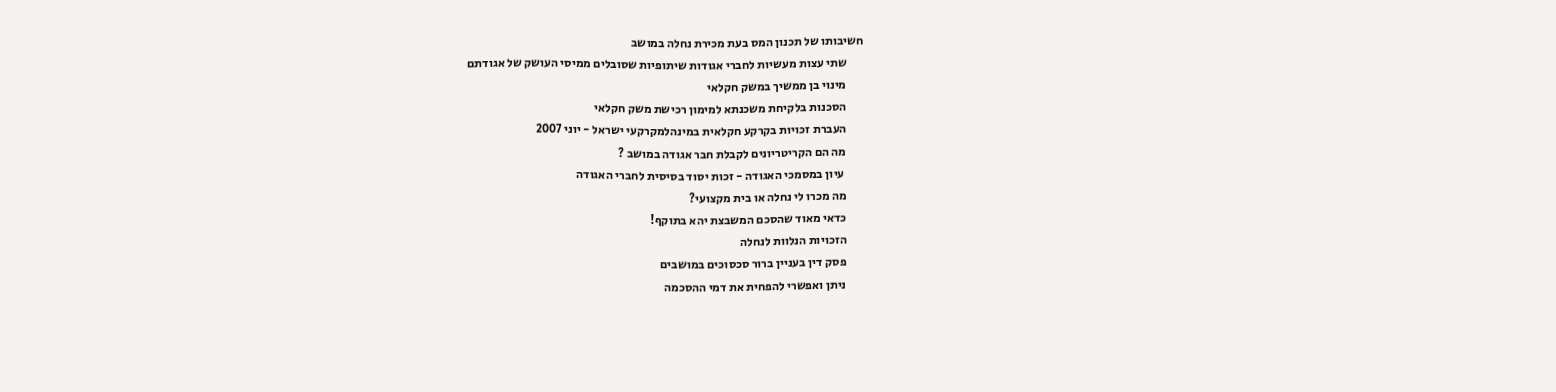חשיבותו של תכנון המס בעת מכירת נחלה במושב
       שתי עצות מעשיות לחברי אגודות שיתופיות שסובלים ממיסי העושק של אגודתם
       מינוי בן ממשיך במשק חקלאי
       הסכנות בלקיחת משכנתא למימון רכישת משק חקלאי
       העברת זכויות בקרקע חקלאית במינהלמקרקעי ישראל - יוני 2007
       מה הם הקריטריונים לקבלת חבר אגודה במושב ?
        עיון במסמכי האגודה - זכות יסוד בסיסית לחברי האגודה
       מה מכרו לי נחלה או בית מקצועי?
       כדאי מאוד שהסכם המשבצת יהא בתוקף!
       הזכויות הנלוות לנחלה
       פסק דין בעניין ברור סכסוכים במושבים
       ניתן ואפשרי להפחית את דמי ההסכמה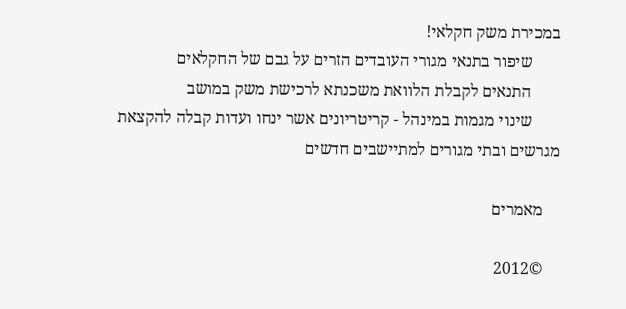במכירת משק חקלאי!
       שיפור בתנאי מגורי העובדים הזרים על גבם של החקלאים
       התנאים לקבלת הלוואת משכנתא לרכישת משק במושב
       שינוי מגמות במינהל - קריטריונים אשר ינחו ועדות קבלה להקצאת מגרשים ובתי מגורים למתיישבים חדשים

    מאמרים

    ©2012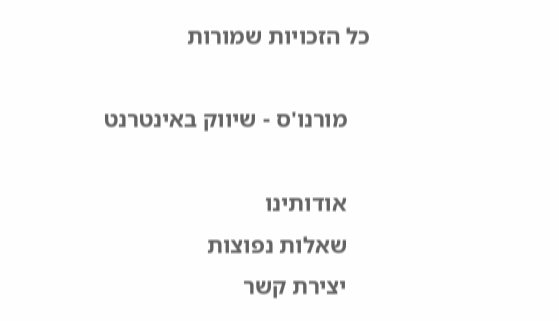כל הזכויות שמורות

    מורנו'ס - שיווק באינטרנט

    אודותינו
    שאלות נפוצות
    יצירת קשר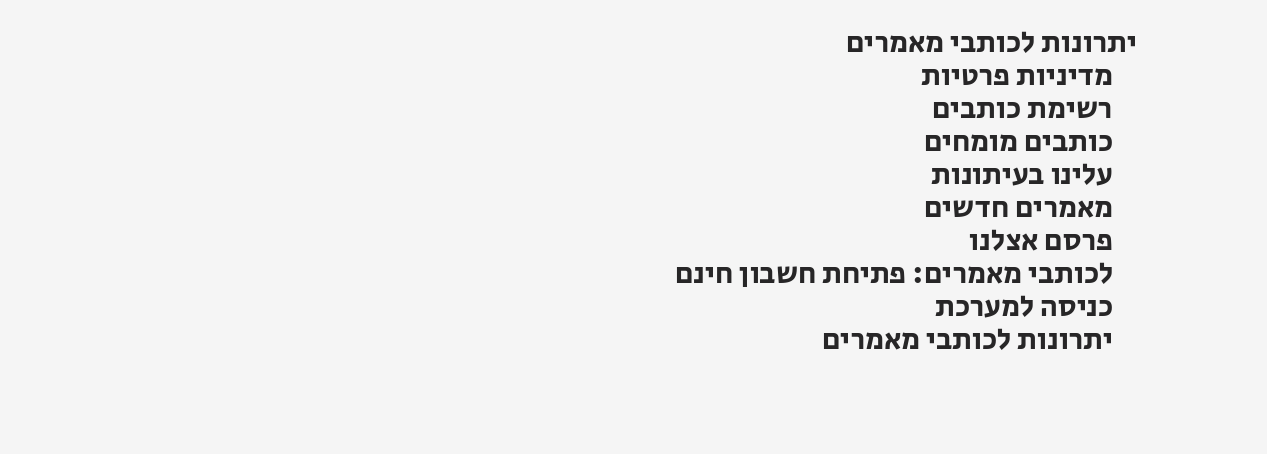יתרונות לכותבי מאמרים
    מדיניות פרטיות
    רשימת כותבים
    כותבים מומחים
    עלינו בעיתונות
    מאמרים חדשים
    פרסם אצלנו
    לכותבי מאמרים: פתיחת חשבון חינם
    כניסה למערכת
    יתרונות לכותבי מאמרים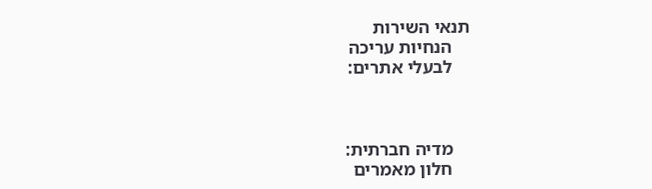תנאי השירות
    הנחיות עריכה
    לבעלי אתרים:



    מדיה חברתית:
    חלון מאמרים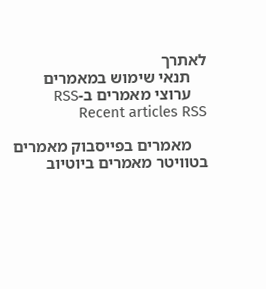לאתרך
    תנאי שימוש במאמרים
    ערוצי מאמרים ב-RSS Recent articles RSS

    מאמרים בפייסבוק מאמרים בטוויטר מאמרים ביוטיוב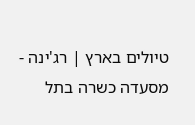טיולים בארץ | רג'ינה - מסעדה כשרה בתל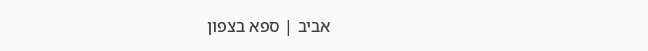אביב | ספא בצפון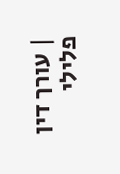| עורך דין פלילי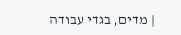| מדים, בגדי עבודה